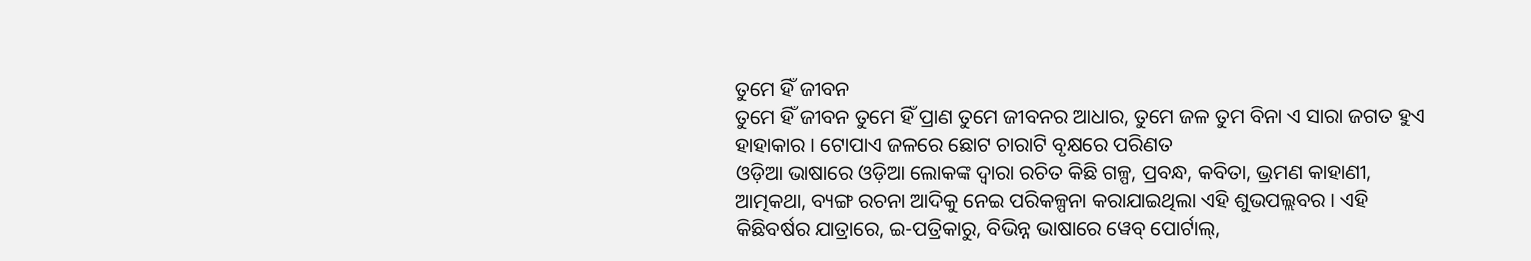ତୁମେ ହିଁ ଜୀବନ
ତୁମେ ହିଁ ଜୀବନ ତୁମେ ହିଁ ପ୍ରାଣ ତୁମେ ଜୀବନର ଆଧାର, ତୁମେ ଜଳ ତୁମ ବିନା ଏ ସାରା ଜଗତ ହୁଏ ହାହାକାର । ଟୋପାଏ ଜଳରେ ଛୋଟ ଚାରାଟି ବୃକ୍ଷରେ ପରିଣତ
ଓଡ଼ିଆ ଭାଷାରେ ଓଡ଼ିଆ ଲୋକଙ୍କ ଦ୍ୱାରା ରଚିତ କିଛି ଗଳ୍ପ, ପ୍ରବନ୍ଧ, କବିତା, ଭ୍ରମଣ କାହାଣୀ, ଆତ୍ମକଥା, ବ୍ୟଙ୍ଗ ରଚନା ଆଦିକୁ ନେଇ ପରିକଳ୍ପନା କରାଯାଇଥିଲା ଏହି ଶୁଭପଲ୍ଲବର । ଏହି କିଛିବର୍ଷର ଯାତ୍ରାରେ, ଇ-ପତ୍ରିକାରୁ, ବିଭିନ୍ନ ଭାଷାରେ ୱେବ୍ ପୋର୍ଟାଲ୍,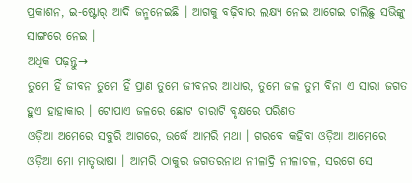ପ୍ରକାଶନ, ଇ-ଷ୍ଟୋର୍ ଆଦି ଜନ୍ମନେଇଛି । ଆଗକୁ ବଢ଼ିବାର ଲକ୍ଷ୍ୟ ନେଇ ଆଗେଇ ଚାଲିଛୁ ସଭିଙ୍କୁ ସାଙ୍ଗରେ ନେଇ ।
ଅଧିକ ପଢ଼ନ୍ତୁ→
ତୁମେ ହିଁ ଜୀବନ ତୁମେ ହିଁ ପ୍ରାଣ ତୁମେ ଜୀବନର ଆଧାର, ତୁମେ ଜଳ ତୁମ ବିନା ଏ ସାରା ଜଗତ ହୁଏ ହାହାକାର । ଟୋପାଏ ଜଳରେ ଛୋଟ ଚାରାଟି ବୃକ୍ଷରେ ପରିଣତ
ଓଡ଼ିଆ ଅମେରେ ସବୁରି ଆଗରେ, ଉର୍ଦ୍ଧେ ଆମରି ମଥା । ଗରବେ କହିବା ଓଡ଼ିଆ ଆମେରେ ଓଡ଼ିଆ ମୋ ମାତୃଭାଷା । ଆମରି ଠାକୁର ଜଗତରନାଥ ନୀଳାଦ୍ରି ନୀଳାଚଳ, ସରଗେ ସେ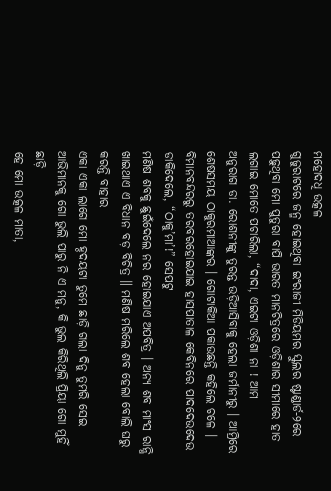ମହୋଦଧି ଉତ୍କଳ
ଗୁଜୁରାଟରେ ଜନ୍ମ ହୋଇଥିବା ଇଂରାଜୀ ମିଡିୟମର ସ୍କୁଲର ଷ୍ଟାଣ୍ଡାର୍ଡ-୨ରେ ପଢ଼ୁଥିବା ମୋ ପୁତୁରା ବାପି ଭାରତ ମାନଚିତ୍ରରେ ଓଡ଼ିଶାର ସୀମାରେ ହାତ ଲଗାଇ ମୋତେ ପଚାରିଲା, “ଦାଦା, ଏଇଟା ଓଡ଼ିଶା ନା ! ଆମ
ଅନୁରାଗ ଡା. ରୋଶନୀଙ୍କୁ ତୁରନ୍ତ ଉଡ଼ିଆସିବାକୁ ହେଲା ଜର୍ମାନୀରୁ । ଆମ୍ରିରେ ଶେଷସମୟ ଠାକୁରମାଆଙ୍କର । ଗୋଟାକିଆ ପକାଉଛନ୍ତି କହିଲେ ଚଳେ । ବିମାନବନ୍ଦରରୁ ତରବରହୋଇଯାଇ ହାସପାତାଳ କେବିନରେ ପାଦଦେଉଦେଉ ଡାକିଦେଲେ, “ଠାକୁ’ମା’!” ସେପଟୁ
ମଣିଷ ଶବକୁ ଛୁଇଁଦେଲେ ନର ହୋଇଯାଏ ଅପବିତ୍ର । ଅନ୍ୟ ଶବ ମାଂସ ରାନ୍ଧି ଖାଇଥାଏ ଏ ବିଧାନ ବଡ଼ ବିଚିତ୍ର ॥ ମଣିଷ ମରିଲେ ଶବ ହେଲା ବୋଲି ଘରୁ କରନ୍ତି ବାହାର
ଏକା ଏକା ଲାଗେ ମୋ ହ୍ଠଦୟଟା ତୁମେ ଛାଡ଼ି ଗଲା ଦିନୁ ତୁମରି ସେଇ ଆଭିମାନକୁ ଗୋ ଭୁଲି ପାରୁ ନି ଏ ମନୁ, କି ଭୁଲ କିରିଥିଲି ପ୍ରିୟା ଗୋ ମୁହିଁ ଛାଡ଼ି
ହେ ମୋ ଉତ୍କଳ ମାତା,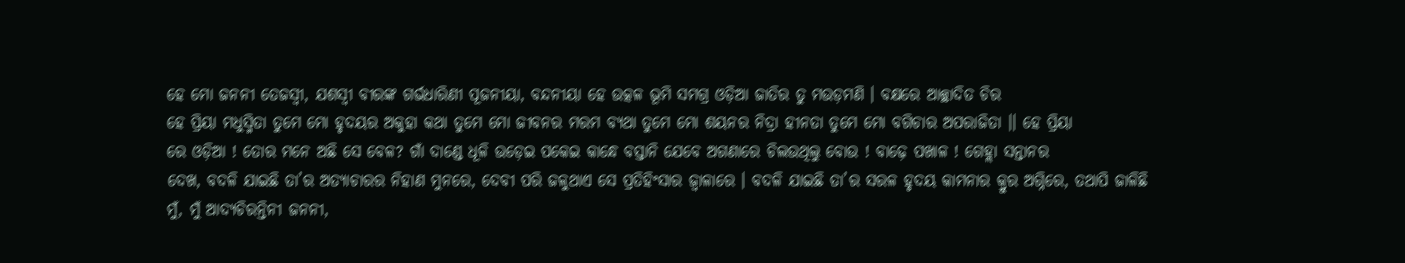ହେ ମୋ ଜନନୀ ତେଜସ୍ଵୀ, ଯଶସ୍ୱୀ ବୀରଙ୍କ ଗର୍ଭଧାରିଣୀ ପୂଜନୀୟା, ବନ୍ଦନୀୟା ହେ ଉତ୍କଳ ଭୂମି ସମଗ୍ର ଓଡ଼ିଆ ଜାତିର ତୁ ମଉଡ଼ମଣି । ବକ୍ଷରେ ଆଚ୍ଛାଦିତ ଚିର
ହେ ପ୍ରିୟା ମଧୁସ୍ମିତା ତୁମେ ମୋ ହୃଦୟର ଅକୁହା କଥା ତୁମେ ମୋ ଜୀବନର ମରମ ବ୍ୟଥା ତୁମେ ମୋ ଶୟନର ନିଦ୍ରା ହୀନତା ତୁମେ ମୋ ବଗିଚାର ଅପରାଜିତା ।। ହେ ପ୍ରିୟା
ରେ ଓଡ଼ିଆ ! ତୋର ମନେ ଅଛି ସେ ବେଳ? ଗାଁ ଦାଣ୍ଡେ ଧୂଳି ଉଡ଼େଇ ପକେଇ କାନ୍ଧେ ବସ୍ତାନି ଯେବେ ଅଗଣାରେ ଚିଲଉଥିଲୁ ବୋଉ ! ବାଢ଼େ ପଖାଳ ! ଗେହ୍ଲା ସନ୍ତାନର
ଦେଖ, ବଦଳି ଯାଇଛି ତା’ର ଅତ୍ୟାଚାରର ନିହାଣ ମୁନରେ, ଦେବୀ ପରି ଜଳୁଥାଏ ସେ ପ୍ରତିହିଂସାର ଜ୍ଵାଳାରେ । ବଦଳି ଯାଇଛି ତା’ର ସରଳ ହୃଦୟ କାମନାର କ୍ରୁର ଅଗ୍ନିରେ, ତଥାପି ଜାଳିଛି
ମୁଁ, ମୁଁ ଆଦ୍ୟଚିରନ୍ତିନୀ ଜନନୀ,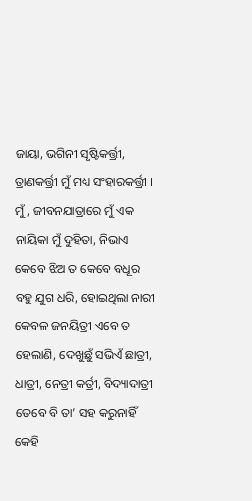ଜାୟା, ଭଗିନୀ ସୃଷ୍ଟିକର୍ତ୍ତ୍ରୀ, ତ୍ରାଣକର୍ତ୍ତ୍ରୀ ମୁଁ ମଧ୍ୟ ସଂହାରକର୍ତ୍ତ୍ରୀ । ମୁଁ, ଜୀବନଯାତ୍ରାରେ ମୁଁ ଏକ ନାୟିକା ମୁଁ ଦୁହିତା, ନିଭାଏ କେବେ ଝିଅ ତ କେବେ ବଧୂର
ବହୁ ଯୁଗ ଧରି, ହୋଇଥିଲା ନାରୀ କେବଳ ଜନୟିତ୍ରୀ ଏବେ ତ ହେଲାଣି, ଦେଖୁଛୁଁ ସଭିଏଁ ଛାତ୍ରୀ, ଧାତ୍ରୀ, ନେତ୍ରୀ କର୍ତ୍ରୀ, ବିଦ୍ୟାଦାତ୍ରୀ ତେବେ ବି ତା’ ସହ କରୁନାହିଁ କେହି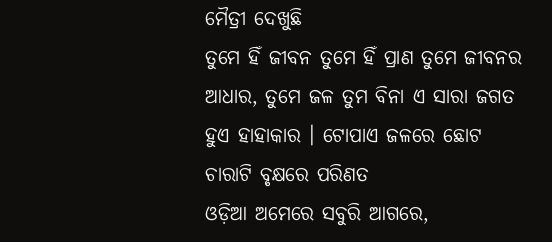ମୈତ୍ରୀ ଦେଖୁଛି
ତୁମେ ହିଁ ଜୀବନ ତୁମେ ହିଁ ପ୍ରାଣ ତୁମେ ଜୀବନର ଆଧାର, ତୁମେ ଜଳ ତୁମ ବିନା ଏ ସାରା ଜଗତ ହୁଏ ହାହାକାର । ଟୋପାଏ ଜଳରେ ଛୋଟ ଚାରାଟି ବୃକ୍ଷରେ ପରିଣତ
ଓଡ଼ିଆ ଅମେରେ ସବୁରି ଆଗରେ,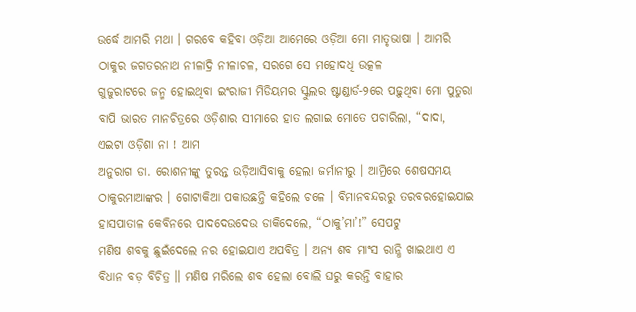ଉର୍ଦ୍ଧେ ଆମରି ମଥା । ଗରବେ କହିବା ଓଡ଼ିଆ ଆମେରେ ଓଡ଼ିଆ ମୋ ମାତୃଭାଷା । ଆମରି ଠାକୁର ଜଗତରନାଥ ନୀଳାଦ୍ରି ନୀଳାଚଳ, ସରଗେ ସେ ମହୋଦଧି ଉତ୍କଳ
ଗୁଜୁରାଟରେ ଜନ୍ମ ହୋଇଥିବା ଇଂରାଜୀ ମିଡିୟମର ସ୍କୁଲର ଷ୍ଟାଣ୍ଡାର୍ଡ-୨ରେ ପଢ଼ୁଥିବା ମୋ ପୁତୁରା ବାପି ଭାରତ ମାନଚିତ୍ରରେ ଓଡ଼ିଶାର ସୀମାରେ ହାତ ଲଗାଇ ମୋତେ ପଚାରିଲା, “ଦାଦା, ଏଇଟା ଓଡ଼ିଶା ନା ! ଆମ
ଅନୁରାଗ ଡା. ରୋଶନୀଙ୍କୁ ତୁରନ୍ତ ଉଡ଼ିଆସିବାକୁ ହେଲା ଜର୍ମାନୀରୁ । ଆମ୍ରିରେ ଶେଷସମୟ ଠାକୁରମାଆଙ୍କର । ଗୋଟାକିଆ ପକାଉଛନ୍ତି କହିଲେ ଚଳେ । ବିମାନବନ୍ଦରରୁ ତରବରହୋଇଯାଇ ହାସପାତାଳ କେବିନରେ ପାଦଦେଉଦେଉ ଡାକିଦେଲେ, “ଠାକୁ’ମା’!” ସେପଟୁ
ମଣିଷ ଶବକୁ ଛୁଇଁଦେଲେ ନର ହୋଇଯାଏ ଅପବିତ୍ର । ଅନ୍ୟ ଶବ ମାଂସ ରାନ୍ଧି ଖାଇଥାଏ ଏ ବିଧାନ ବଡ଼ ବିଚିତ୍ର ॥ ମଣିଷ ମରିଲେ ଶବ ହେଲା ବୋଲି ଘରୁ କରନ୍ତି ବାହାର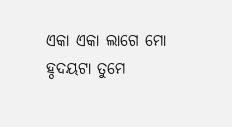ଏକା ଏକା ଲାଗେ ମୋ ହ୍ଠଦୟଟା ତୁମେ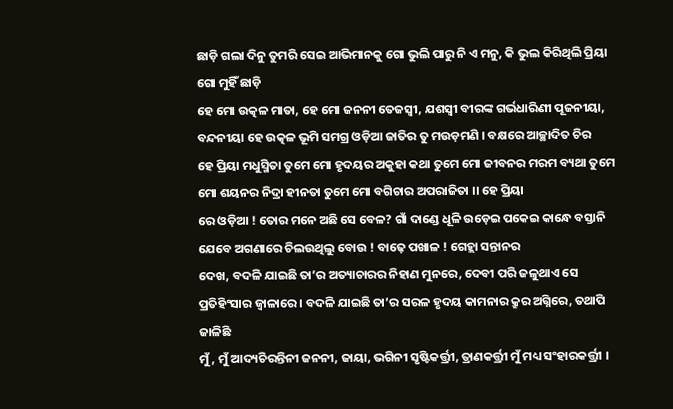ଛାଡ଼ି ଗଲା ଦିନୁ ତୁମରି ସେଇ ଆଭିମାନକୁ ଗୋ ଭୁଲି ପାରୁ ନି ଏ ମନୁ, କି ଭୁଲ କିରିଥିଲି ପ୍ରିୟା ଗୋ ମୁହିଁ ଛାଡ଼ି
ହେ ମୋ ଉତ୍କଳ ମାତା, ହେ ମୋ ଜନନୀ ତେଜସ୍ଵୀ, ଯଶସ୍ୱୀ ବୀରଙ୍କ ଗର୍ଭଧାରିଣୀ ପୂଜନୀୟା, ବନ୍ଦନୀୟା ହେ ଉତ୍କଳ ଭୂମି ସମଗ୍ର ଓଡ଼ିଆ ଜାତିର ତୁ ମଉଡ଼ମଣି । ବକ୍ଷରେ ଆଚ୍ଛାଦିତ ଚିର
ହେ ପ୍ରିୟା ମଧୁସ୍ମିତା ତୁମେ ମୋ ହୃଦୟର ଅକୁହା କଥା ତୁମେ ମୋ ଜୀବନର ମରମ ବ୍ୟଥା ତୁମେ ମୋ ଶୟନର ନିଦ୍ରା ହୀନତା ତୁମେ ମୋ ବଗିଚାର ଅପରାଜିତା ।। ହେ ପ୍ରିୟା
ରେ ଓଡ଼ିଆ ! ତୋର ମନେ ଅଛି ସେ ବେଳ? ଗାଁ ଦାଣ୍ଡେ ଧୂଳି ଉଡ଼େଇ ପକେଇ କାନ୍ଧେ ବସ୍ତାନି ଯେବେ ଅଗଣାରେ ଚିଲଉଥିଲୁ ବୋଉ ! ବାଢ଼େ ପଖାଳ ! ଗେହ୍ଲା ସନ୍ତାନର
ଦେଖ, ବଦଳି ଯାଇଛି ତା’ର ଅତ୍ୟାଚାରର ନିହାଣ ମୁନରେ, ଦେବୀ ପରି ଜଳୁଥାଏ ସେ ପ୍ରତିହିଂସାର ଜ୍ଵାଳାରେ । ବଦଳି ଯାଇଛି ତା’ର ସରଳ ହୃଦୟ କାମନାର କ୍ରୁର ଅଗ୍ନିରେ, ତଥାପି ଜାଳିଛି
ମୁଁ, ମୁଁ ଆଦ୍ୟଚିରନ୍ତିନୀ ଜନନୀ, ଜାୟା, ଭଗିନୀ ସୃଷ୍ଟିକର୍ତ୍ତ୍ରୀ, ତ୍ରାଣକର୍ତ୍ତ୍ରୀ ମୁଁ ମଧ୍ୟ ସଂହାରକର୍ତ୍ତ୍ରୀ ।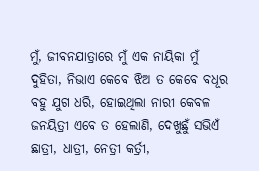ମୁଁ, ଜୀବନଯାତ୍ରାରେ ମୁଁ ଏକ ନାୟିକା ମୁଁ ଦୁହିତା, ନିଭାଏ କେବେ ଝିଅ ତ କେବେ ବଧୂର
ବହୁ ଯୁଗ ଧରି, ହୋଇଥିଲା ନାରୀ କେବଳ ଜନୟିତ୍ରୀ ଏବେ ତ ହେଲାଣି, ଦେଖୁଛୁଁ ସଭିଏଁ ଛାତ୍ରୀ, ଧାତ୍ରୀ, ନେତ୍ରୀ କର୍ତ୍ରୀ,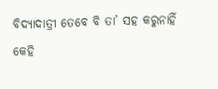ବିଦ୍ୟାଦାତ୍ରୀ ତେବେ ବି ତା’ ସହ କରୁନାହିଁ କେହି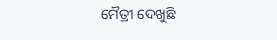ମୈତ୍ରୀ ଦେଖୁଛି